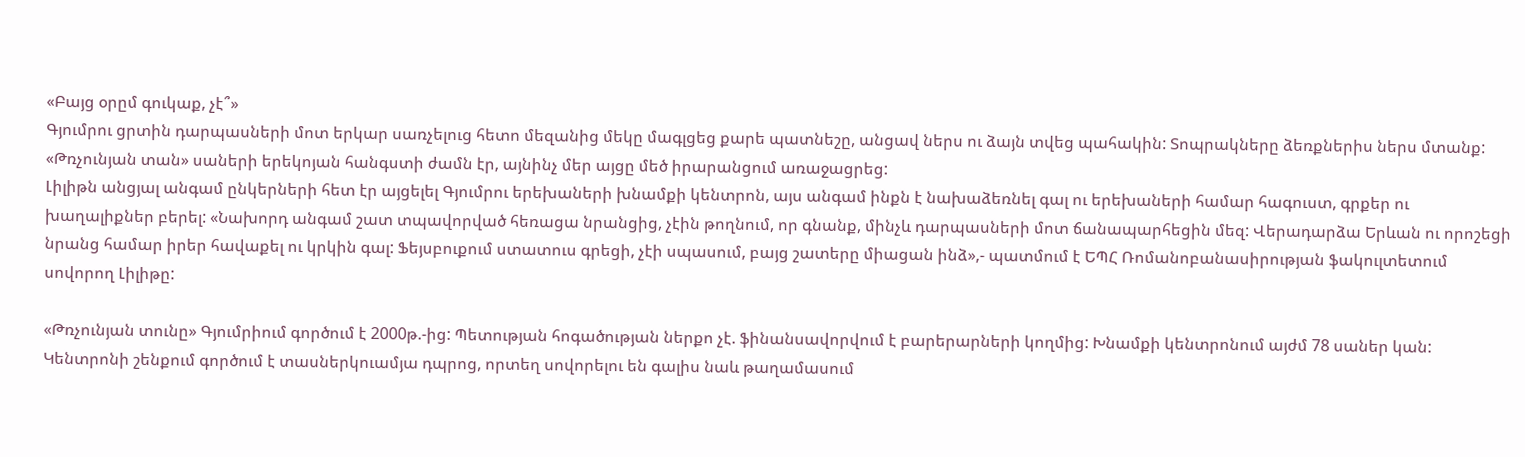«Բայց օրըմ գուկաք, չէ՞»
Գյումրու ցրտին դարպասների մոտ երկար սառչելուց հետո մեզանից մեկը մագլցեց քարե պատնեշը, անցավ ներս ու ձայն տվեց պահակին: Տոպրակները ձեռքներիս ներս մտանք:
«Թռչունյան տան» սաների երեկոյան հանգստի ժամն էր, այնինչ մեր այցը մեծ իրարանցում առաջացրեց:
Լիլիթն անցյալ անգամ ընկերների հետ էր այցելել Գյումրու երեխաների խնամքի կենտրոն, այս անգամ ինքն է նախաձեռնել գալ ու երեխաների համար հագուստ, գրքեր ու խաղալիքներ բերել: «Նախորդ անգամ շատ տպավորված հեռացա նրանցից, չէին թողնում, որ գնանք, մինչև դարպասների մոտ ճանապարհեցին մեզ: Վերադարձա Երևան ու որոշեցի նրանց համար իրեր հավաքել ու կրկին գալ: Ֆեյսբուքում ստատուս գրեցի, չէի սպասում, բայց շատերը միացան ինձ»,- պատմում է ԵՊՀ Ռոմանոբանասիրության ֆակուլտետում սովորող Լիլիթը:

«Թռչունյան տունը» Գյումրիում գործում է 2000թ.-ից: Պետության հոգածության ներքո չէ. ֆինանսավորվում է բարերարների կողմից: Խնամքի կենտրոնում այժմ 78 սաներ կան: Կենտրոնի շենքում գործում է տասներկուամյա դպրոց, որտեղ սովորելու են գալիս նաև թաղամասում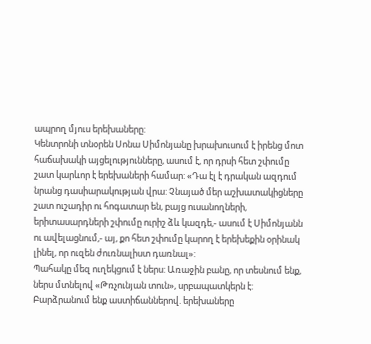ապրող մյուս երեխաները:
Կենտրոնի տնօրեն Սոնա Սիմոնյանը խրախուսում է իրենց մոտ հաճախակի այցելությունները, ասում է, որ դրսի հետ շփումը շատ կարևոր է երեխաների համար: «Դա էլ է դրական ազդում նրանց դասիարակության վրա: Չնայած մեր աշխատակիցները շատ ուշադիր ու հոգատար են, բայց ուսանողների, երիտասարդների շփումը ուրիշ ձև կազդե,- ասում է Սիմոնյանն ու ավելացնում,- այ, քո հետ շփումը կարող է երեխեքին օրինակ լինել, որ ուզեն ժուռնալիստ դառնալ»:
Պահակը մեզ ուղեկցում է ներս: Առաջին բանը, որ տեսնում ենք, ներս մտնելով «Թռչունյան տուն», սրբապատկերն է: Բարձրանում ենք աստիճաններով. երեխաները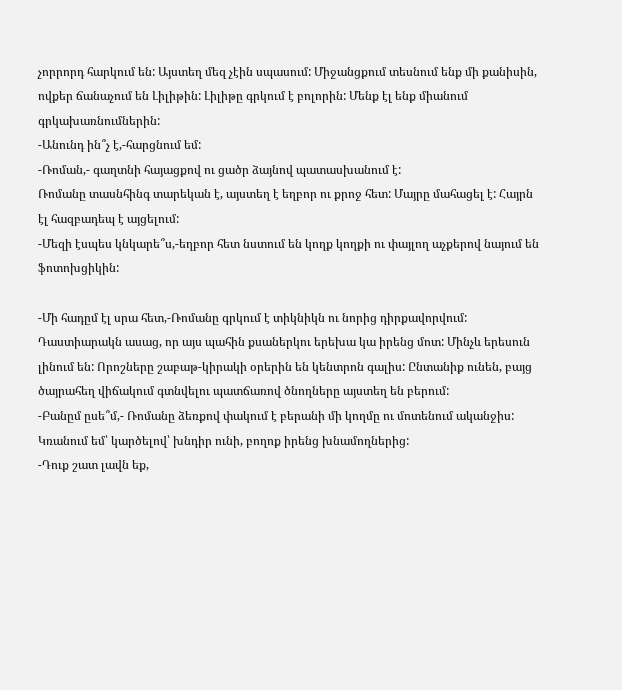չորրորդ հարկում են: Այստեղ մեզ չէին սպասում: Միջանցքում տեսնում ենք մի քանիսին, ովքեր ճանաչում են Լիլիթին: Լիլիթը գրկում է բոլորին: Մենք էլ ենք միանում գրկախառնումներին:
-Անունդ ին՞չ է,-հարցնում եմ:
-Ռոման,- գաղտնի հայացքով ու ցածր ձայնով պատասխանում է:
Ռոմանը տասնհինգ տարեկան է, այստեղ է եղբոր ու քրոջ հետ: Մայրը մահացել է: Հայրն էլ հազբադեպ է այցելում:
-Մեզի էսպես կնկարե՞ս,-եղբոր հետ նստում են կողք կողքի ու փայլող աչքերով նայում են ֆոտոխցիկին:

-Մի հադըմ էլ սրա հետ,-Ռոմանը գրկում է տիկնիկն ու նորից դիրքավորվում:
Դաստիարակն ասաց, որ այս պահին քսաներկու երեխա կա իրենց մոտ: Մինչև երեսուն լինում են: Որոշները շաբաթ-կիրակի օրերին են կենտրոն գալիս: Ընտանիք ունեն, բայց ծայրահեղ վիճակում գտնվելու պատճառով ծնողները այստեղ են բերում:
-Բանըմ ըսե՞մ,- Ռոմանը ձեռքով փակում է բերանի մի կողմը ու մոտենում ականջիս: Կռանում եմ՝ կարծելով՝ խնդիր ունի, բողոք իրենց խնամողներից:
-Դուք շատ լավն եք,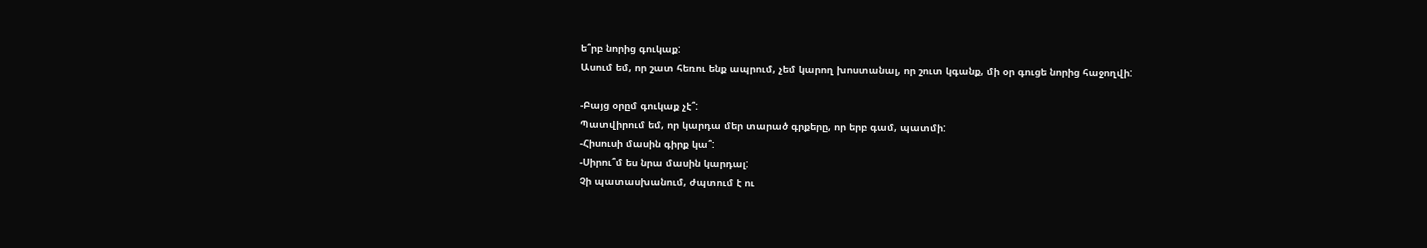ե՞րբ նորից գուկաք:
Ասում եմ, որ շատ հեռու ենք ապրում, չեմ կարող խոստանալ, որ շուտ կգանք, մի օր գուցե նորից հաջողվի:

-Բայց օրըմ գուկաք չէ՞:
Պատվիրում եմ, որ կարդա մեր տարած գրքերը, որ երբ գամ, պատմի:
-Հիսուսի մասին գիրք կա՞:
-Սիրու՞մ ես նրա մասին կարդալ:
Չի պատասխանում, ժպտում է ու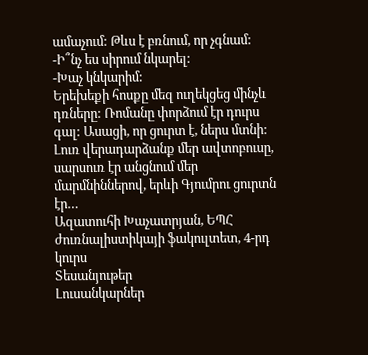ամաչում: Թևս է բռնում, որ չգնամ:
-Ի՞նչ ես սիրում նկարել:
-Խաչ կնկարիմ:
Երեխեքի հոսքը մեզ ուղեկցեց մինչև դռները: Ռոմանը փորձում էր դուրս գալ: Ասացի, որ ցուրտ է, ներս մտնի:
Լուռ վերադարձանք մեր ավտոբուսը, սարսուռ էր անցնում մեր մարմնիններով, երևի Գյումրու ցուրտն էր…
Ազատուհի Խաչատրյան, ԵՊՀ ժուռնալիստիկայի ֆակուլտետ, 4-րդ կուրս
Տեսանյութեր
Լուսանկարներ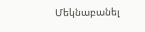Մեկնաբանել